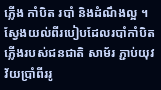ភ្លើង កាំបិត របាំ និងដំណឹងល្អ ។
ស្វែងយល់ពីរបៀបដែលរបាំកាំបិតភ្លើងរបស់ជនជាតិ សាម័រ ភ្ជាប់យុវវ័យប្រាំពីររូ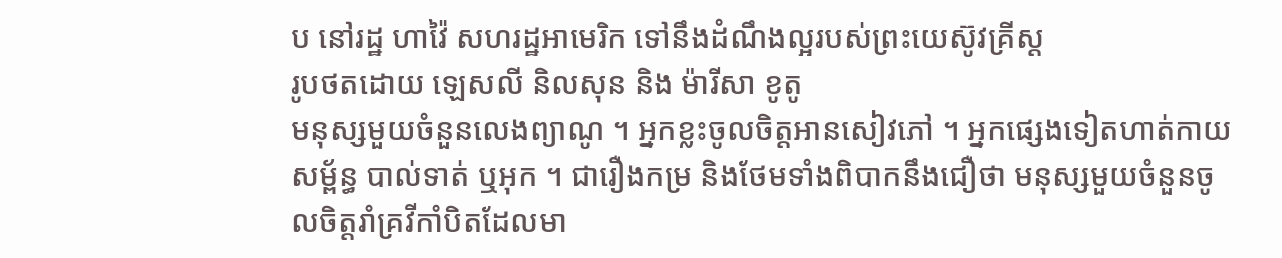ប នៅរដ្ឋ ហាវ៉ៃ សហរដ្ឋអាមេរិក ទៅនឹងដំណឹងល្អរបស់ព្រះយេស៊ូវគ្រីស្ត
រូបថតដោយ ឡេសលី និលសុន និង ម៉ារីសា ខូតូ
មនុស្សមួយចំនួនលេងព្យាណូ ។ អ្នកខ្លះចូលចិត្តអានសៀវភៅ ។ អ្នកផ្សេងទៀតហាត់កាយសម្ព័ន្ធ បាល់ទាត់ ឬអុក ។ ជារឿងកម្រ និងថែមទាំងពិបាកនឹងជឿថា មនុស្សមួយចំនួនចូលចិត្តរាំគ្រវីកាំបិតដែលមា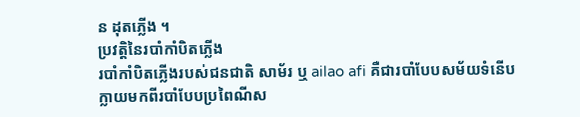ន ដុតភ្លើង ។
ប្រវត្តិនៃរបាំកាំបិតភ្លើង
របាំកាំបិតភ្លើងរបស់ជនជាតិ សាម័រ ឬ ailao afi គឺជារបាំបែបសម័យទំនើប ក្លាយមកពីរបាំបែបប្រពៃណីស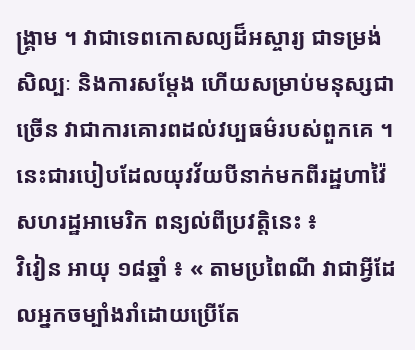ង្រ្គាម ។ វាជាទេពកោសល្យដ៏អស្ចារ្យ ជាទម្រង់សិល្បៈ និងការសម្តែង ហើយសម្រាប់មនុស្សជាច្រើន វាជាការគោរពដល់វប្បធម៌របស់ពួកគេ ។
នេះជារបៀបដែលយុវវ័យបីនាក់មកពីរដ្ឋហាវ៉ៃ សហរដ្ឋអាមេរិក ពន្យល់ពីប្រវត្តិនេះ ៖
វិវៀន អាយុ ១៨ឆ្នាំ ៖ « តាមប្រពៃណី វាជាអ្វីដែលអ្នកចម្បាំងរាំដោយប្រើតែ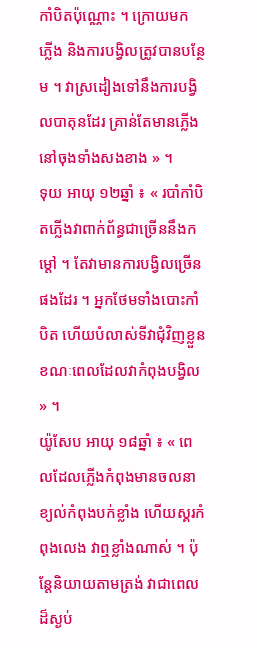កាំបិតប៉ុណ្ណោះ ។ ក្រោយមក ភ្លើង និងការបង្វិលត្រូវបានបន្ថែម ។ វាស្រដៀងទៅនឹងការបង្វិលបាតុនដែរ គ្រាន់តែមានភ្លើងនៅចុងទាំងសងខាង » ។
ទុយ អាយុ ១២ឆ្នាំ ៖ « របាំកាំបិតភ្លើងវាពាក់ព័ន្ធជាច្រើននឹងកម្តៅ ។ តែវាមានការបង្វិលច្រើនផងដែរ ។ អ្នកថែមទាំងបោះកាំបិត ហើយបំលាស់ទីវាជុំវិញខ្លួនខណៈពេលដែលវាកំពុងបង្វិល » ។
យ៉ូសែប អាយុ ១៨ឆ្នាំ ៖ « ពេលដែលភ្លើងកំពុងមានចលនា ខ្យល់កំពុងបក់ខ្លាំង ហើយស្គរកំពុងលេង វាឮខ្លាំងណាស់ ។ ប៉ុន្តែនិយាយតាមត្រង់ វាជាពេលដ៏ស្ងប់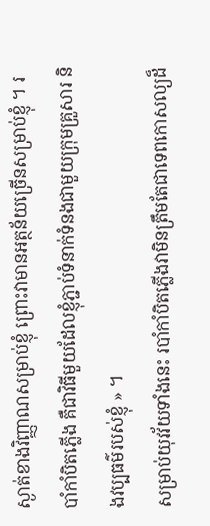ស្ងាត់ខាងវិញ្ញាណសម្រាប់ខ្ញុំ ព្រោះវាមានអត្ថន័យច្រើនសម្រាប់ខ្ញុំ ។ របាំកាំបិតភ្លើង គឺជាវិធីមួយដែលខ្ញុំភ្ជាប់ទំនាក់ទំនងជាមួយក្រុមគ្រួសារ និងវប្បធម៌របស់ខ្ញុំ » ។
សម្រាប់យុវវ័យទាំងនេះ របាំកាំបិតភ្លើងវាមិនត្រឹមតែជាទេពកោសល្យដ៏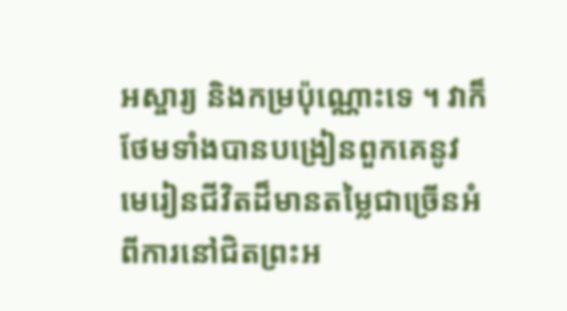អស្ចារ្យ និងកម្រប៉ុណ្ណោះទេ ។ វាក៏ថែមទាំងបានបង្រៀនពួកគេនូវមេរៀនជីវិតដ៏មានតម្លៃជាច្រើនអំពីការនៅជិតព្រះអ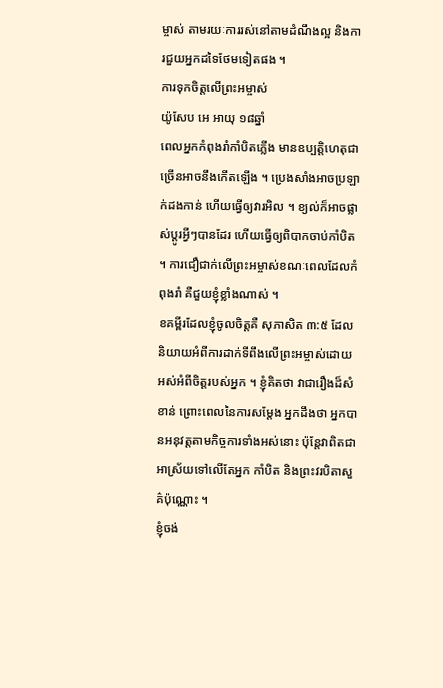ម្ចាស់ តាមរយៈការរស់នៅតាមដំណឹងល្អ និងការជួយអ្នកដទៃថែមទៀតផង ។
ការទុកចិត្តលើព្រះអម្ចាស់
យ៉ូសែប អេ អាយុ ១៨ឆ្នាំ
ពេលអ្នកកំពុងរាំកាំបិតភ្លើង មានឧប្បត្តិហេតុជាច្រើនអាចនឹងកើតឡើង ។ ប្រេងសាំងអាចប្រឡាក់ដងកាន់ ហើយធ្វើឲ្យវារអិល ។ ខ្យល់ក៏អាចផ្លាស់ប្តូរអ្វីៗបានដែរ ហើយធ្វើឲ្យពិបាកចាប់កាំបិត ។ ការជឿជាក់លើព្រះអម្ចាស់ខណៈពេលដែលកំពុងរាំ គឺជួយខ្ញុំខ្លាំងណាស់ ។
ខគម្ពីរដែលខ្ញុំចូលចិត្តគឺ សុភាសិត ៣:៥ ដែលនិយាយអំពីការដាក់ទីពឹងលើព្រះអម្ចាស់ដោយអស់អំពីចិត្តរបស់អ្នក ។ ខ្ញុំគិតថា វាជារឿងដ៏សំខាន់ ព្រោះពេលនៃការសម្តែង អ្នកដឹងថា អ្នកបានអនុវត្តតាមកិច្ចការទាំងអស់នោះ ប៉ុន្តែវាពិតជាអាស្រ័យទៅលើតែអ្នក កាំបិត និងព្រះវរបិតាសួគ៌ប៉ុណ្ណោះ ។
ខ្ញុំចង់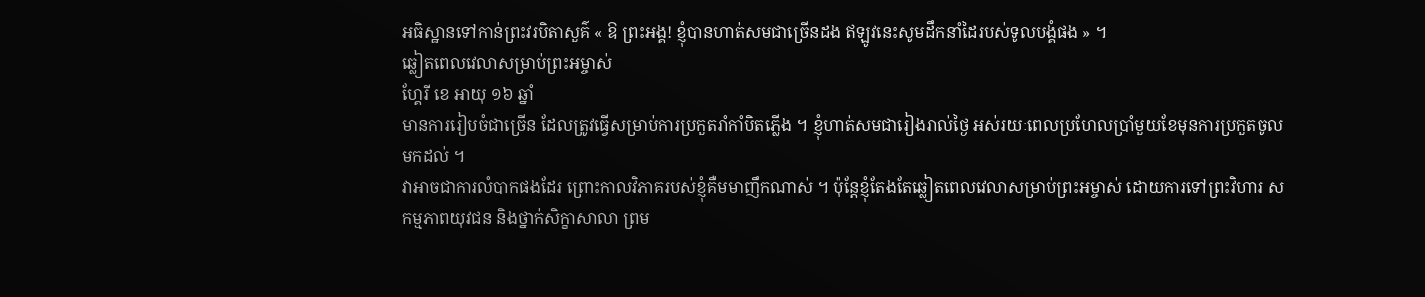អធិស្ឋានទៅកាន់ព្រះវរបិតាសួគ៌ « ឱ ព្រះអង្គ! ខ្ញុំបានហាត់សមជាច្រើនដង ឥឡូវនេះសូមដឹកនាំដៃរបស់ទូលបង្គំផង » ។
ឆ្លៀតពេលវេលាសម្រាប់ព្រះអម្ចាស់
ហ្គែរី ខេ អាយុ ១៦ ឆ្នាំ
មានការរៀបចំជាច្រើន ដែលត្រូវធ្វើសម្រាប់ការប្រកួតរាំកាំបិតភ្លើង ។ ខ្ញុំហាត់សមជារៀងរាល់ថ្ងៃ អស់រយៈពេលប្រហែលប្រាំមួយខែមុនការប្រកួតចូលមកដល់ ។
វាអាចជាការលំបាកផងដែរ ព្រោះកាលវិភាគរបស់ខ្ញុំគឺមមាញឹកណាស់ ។ ប៉ុន្តែខ្ញុំតែងតែឆ្លៀតពេលវេលាសម្រាប់ព្រះអម្ចាស់ ដោយការទៅព្រះវិហារ សកម្មភាពយុវជន និងថ្នាក់សិក្ខាសាលា ព្រម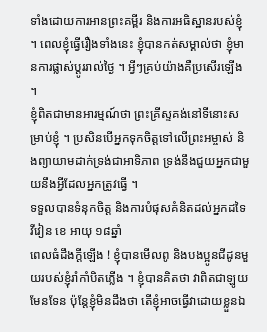ទាំងដោយការអានព្រះគម្ពីរ និងការអធិស្ឋានរបស់ខ្ញុំ ។ ពេលខ្ញុំធ្វើរឿងទាំងនេះ ខ្ញុំបានកត់សម្គាល់ថា ខ្ញុំមានការផ្លាស់ប្តូររាល់ថ្ងៃ ។ អ្វីៗគ្រប់យ៉ាងគឺប្រសើរឡើង ។
ខ្ញុំពិតជាមានអារម្មណ៍ថា ព្រះគ្រីស្ទគង់នៅទីនោះសម្រាប់ខ្ញុំ ។ ប្រសិនបើអ្នកទុកចិត្តទៅលើព្រះអម្ចាស់ និងព្យាយាមដាក់ទ្រង់ជាអាទិភាព ទ្រង់នឹងជួយអ្នកជាមួយនឹងអ្វីដែលអ្នកត្រូវធ្វើ ។
ទទួលបានទំនុកចិត្ត និងការបំផុសគំនិតដល់អ្នកដទៃ
វីវៀន ខេ អាយុ ១៨ឆ្នាំ
ពេលធំដឹងក្តីឡើង ! ខ្ញុំបានមើលពូ និងបងប្អូនជីដូនមួយរបស់ខ្ញុំរាំកាំបិតភ្លើង ។ ខ្ញុំបានគិតថា វាពិតជាឡូយមែនទែន ប៉ុន្តែខ្ញុំមិនដឹងថា តើខ្ញុំអាចធ្វើវាដោយខ្លួនឯ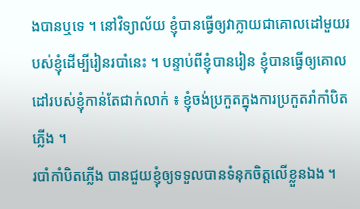ងបានឬទេ ។ នៅវិទ្យាល័យ ខ្ញុំបានធ្វើឲ្យវាក្លាយជាគោលដៅមួយរបស់ខ្ញុំដើម្បីរៀនរបាំនេះ ។ បន្ទាប់ពីខ្ញុំបានរៀន ខ្ញុំបានធ្វើឲ្យគោលដៅរបស់ខ្ញុំកាន់តែជាក់លាក់ ៖ ខ្ញុំចង់ប្រកួតក្នុងការប្រកួតរាំកាំបិតភ្លើង ។
របាំកាំបិតភ្លើង បានជួយខ្ញុំឲ្យទទួលបានទំនុកចិត្តលើខ្លួនឯង ។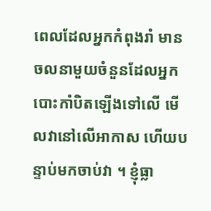ពេលដែលអ្នកកំពុងរាំ មានចលនាមួយចំនួនដែលអ្នកបោះកាំបិតឡើងទៅលើ មើលវានៅលើអាកាស ហើយបន្ទាប់មកចាប់វា ។ ខ្ញុំធ្លា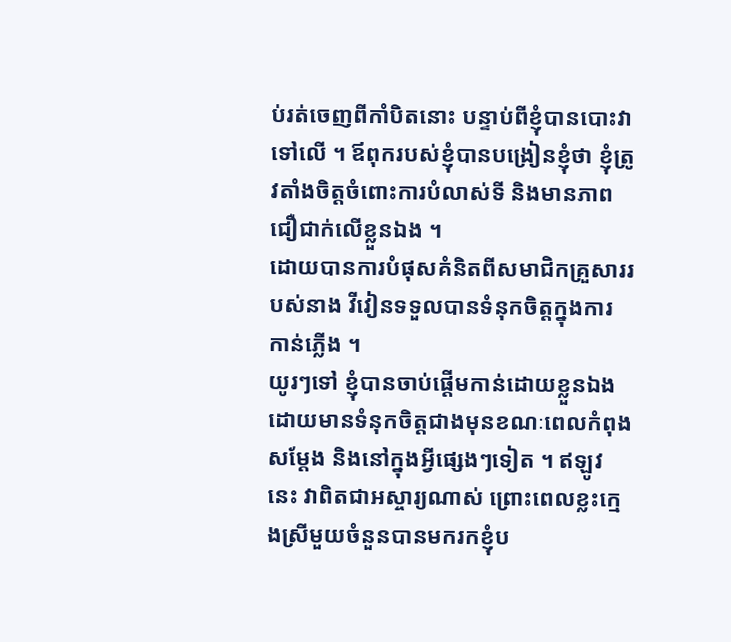ប់រត់ចេញពីកាំបិតនោះ បន្ទាប់ពីខ្ញុំបានបោះវាទៅលើ ។ ឪពុករបស់ខ្ញុំបានបង្រៀនខ្ញុំថា ខ្ញុំត្រូវតាំងចិត្តចំពោះការបំលាស់ទី និងមានភាពជឿជាក់លើខ្លួនឯង ។
ដោយបានការបំផុសគំនិតពីសមាជិកគ្រួសាររបស់នាង វីវៀនទទួលបានទំនុកចិត្តក្នុងការកាន់ភ្លើង ។
យូរៗទៅ ខ្ញុំបានចាប់ផ្តើមកាន់ដោយខ្លួនឯងដោយមានទំនុកចិត្តជាងមុនខណៈពេលកំពុងសម្តែង និងនៅក្នុងអ្វីផ្សេងៗទៀត ។ ឥឡូវនេះ វាពិតជាអស្ចារ្យណាស់ ព្រោះពេលខ្លះក្មេងស្រីមួយចំនួនបានមករកខ្ញុំប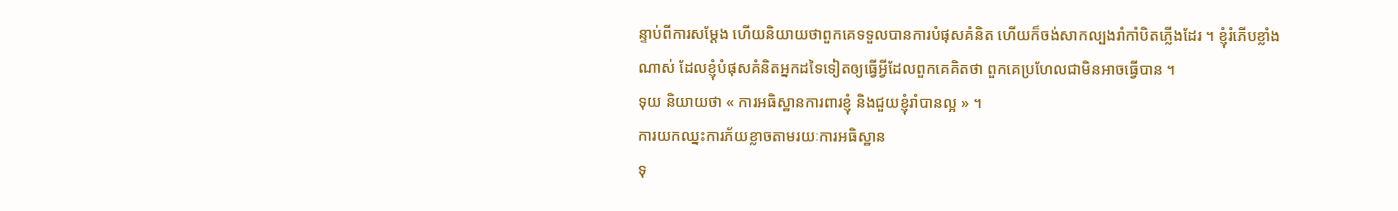ន្ទាប់ពីការសម្តែង ហើយនិយាយថាពួកគេទទួលបានការបំផុសគំនិត ហើយក៏ចង់សាកល្បងរាំកាំបិតភ្លើងដែរ ។ ខ្ញុំរំភើបខ្លាំងណាស់ ដែលខ្ញុំបំផុសគំនិតអ្នកដទៃទៀតឲ្យធ្វើអ្វីដែលពួកគេគិតថា ពួកគេប្រហែលជាមិនអាចធ្វើបាន ។
ទុយ និយាយថា « ការអធិស្ឋានការពារខ្ញុំ និងជួយខ្ញុំរាំបានល្អ » ។
ការយកឈ្នះការភ័យខ្លាចតាមរយៈការអធិស្ឋាន
ទុ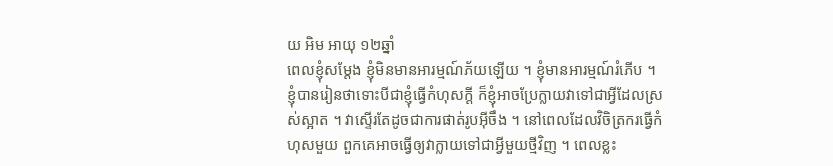យ អិម អាយុ ១២ឆ្នាំ
ពេលខ្ញុំសម្តែង ខ្ញុំមិនមានអារម្មណ៍ភ័យឡើយ ។ ខ្ញុំមានអារម្មណ៍រំភើប ។ ខ្ញុំបានរៀនថាទោះបីជាខ្ញុំធ្វើកំហុសក្ដី ក៏ខ្ញុំអាចប្រែក្លាយវាទៅជាអ្វីដែលស្រស់ស្អាត ។ វាស្ទើរតែដូចជាការផាត់រូបអ៊ីចឹង ។ នៅពេលដែលវិចិត្រករធ្វើកំហុសមួយ ពួកគេអាចធ្វើឲ្យវាក្លាយទៅជាអ្វីមួយថ្មីវិញ ។ ពេលខ្លះ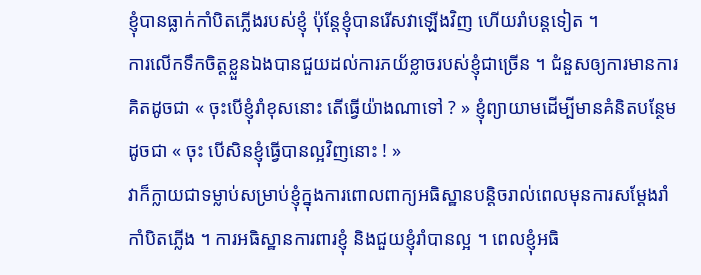ខ្ញុំបានធ្លាក់កាំបិតភ្លើងរបស់ខ្ញុំ ប៉ុន្តែខ្ញុំបានរើសវាឡើងវិញ ហើយរាំបន្តទៀត ។
ការលើកទឹកចិត្តខ្លួនឯងបានជួយដល់ការភយ័ខ្លាចរបស់ខ្ញុំជាច្រើន ។ ជំនួសឲ្យការមានការគិតដូចជា « ចុះបើខ្ញុំរាំខុសនោះ តើធ្វើយ៉ាងណាទៅ ? » ខ្ញុំព្យាយាមដើម្បីមានគំនិតបន្ថែមដូចជា « ចុះ បើសិនខ្ញុំធ្វើបានល្អវិញនោះ ! »
វាក៏ក្លាយជាទម្លាប់សម្រាប់ខ្ញុំក្នុងការពោលពាក្យអធិស្ឋានបន្តិចរាល់ពេលមុនការសម្តែងរាំកាំបិតភ្លើង ។ ការអធិស្ឋានការពារខ្ញុំ និងជួយខ្ញុំរាំបានល្អ ។ ពេលខ្ញុំអធិ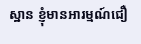ស្ឋាន ខ្ញុំមានអារម្មណ៍ជឿ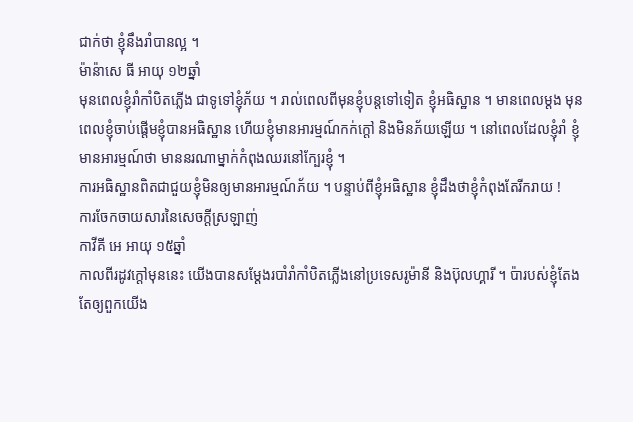ជាក់ថា ខ្ញុំនឹងរាំបានល្អ ។
ម៉ាន៉ាសេ ធី អាយុ ១២ឆ្នាំ
មុនពេលខ្ញុំរាំកាំបិតភ្លើង ជាទូទៅខ្ញុំភ័យ ។ រាល់ពេលពីមុនខ្ញុំបន្តទៅទៀត ខ្ញុំអធិស្ឋាន ។ មានពេលម្តង មុនពេលខ្ញុំចាប់ផ្តើមខ្ញុំបានអធិស្ឋាន ហើយខ្ញុំមានអារម្មណ៍កក់ក្តៅ និងមិនភ័យឡើយ ។ នៅពេលដែលខ្ញុំរាំ ខ្ញុំមានអារម្មណ៍ថា មាននរណាម្នាក់កំពុងឈរនៅក្បែរខ្ញុំ ។
ការអធិស្ឋានពិតជាជួយខ្ញុំមិនឲ្យមានអារម្មណ៍ភ័យ ។ បន្ទាប់ពីខ្ញុំអធិស្ឋាន ខ្ញុំដឹងថាខ្ញុំកំពុងតែរីករាយ !
ការចែកចាយសារនៃសេចក្តីស្រឡាញ់
កាវីគី អេ អាយុ ១៥ឆ្នាំ
កាលពីរដូវក្តៅមុននេះ យើងបានសម្តែងរបាំរាំកាំបិតភ្លើងនៅប្រទេសរូម៉ានី និងប៊ុលហ្គារី ។ ប៉ារបស់ខ្ញុំតែងតែឲ្យពួកយើង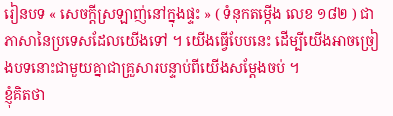រៀនបទ « សេចក្តីស្រឡាញ់នៅក្នុងផ្ទះ » ( ទំនុកតម្កើង លេខ ១៨២ ) ជាភាសានៃប្រទេសដែលយើងទៅ ។ យើងធ្វើបែបនេះ ដើម្បីយើងអាចច្រៀងបទនោះជាមួយគ្នាជាគ្រួសារបន្ទាប់ពីយើងសម្តែងចប់ ។
ខ្ញុំគិតថា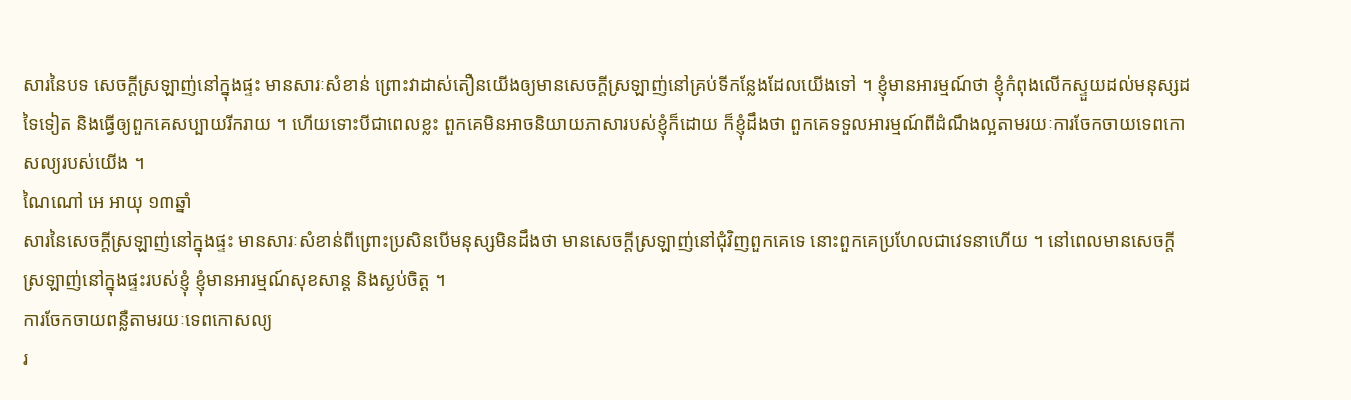សារនៃបទ សេចក្តីស្រឡាញ់នៅក្នុងផ្ទះ មានសារៈសំខាន់ ព្រោះវាដាស់តឿនយើងឲ្យមានសេចក្តីស្រឡាញ់នៅគ្រប់ទីកន្លែងដែលយើងទៅ ។ ខ្ញុំមានអារម្មណ៍ថា ខ្ញុំកំពុងលើកស្ទួយដល់មនុស្សដទៃទៀត និងធ្វើឲ្យពួកគេសប្បាយរីករាយ ។ ហើយទោះបីជាពេលខ្លះ ពួកគេមិនអាចនិយាយភាសារបស់ខ្ញុំក៏ដោយ ក៏ខ្ញុំដឹងថា ពួកគេទទួលអារម្មណ៍ពីដំណឹងល្អតាមរយៈការចែកចាយទេពកោសល្យរបស់យើង ។
ណៃណៅ អេ អាយុ ១៣ឆ្នាំ
សារនៃសេចក្តីស្រឡាញ់នៅក្នុងផ្ទះ មានសារៈសំខាន់ពីព្រោះប្រសិនបើមនុស្សមិនដឹងថា មានសេចក្តីស្រឡាញ់នៅជុំវិញពួកគេទេ នោះពួកគេប្រហែលជាវេទនាហើយ ។ នៅពេលមានសេចក្តីស្រឡាញ់នៅក្នុងផ្ទះរបស់ខ្ញុំ ខ្ញុំមានអារម្មណ៍សុខសាន្ត និងស្ងប់ចិត្ដ ។
ការចែកចាយពន្លឺតាមរយៈទេពកោសល្យ
រ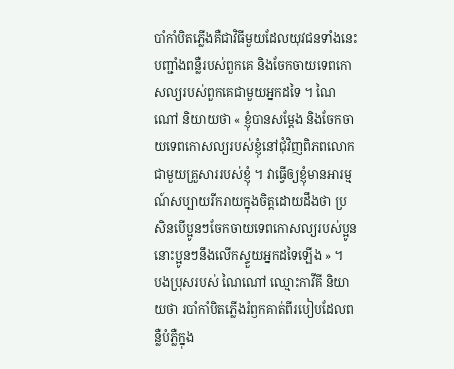បាំកាំបិតភ្លើងគឺជាវិធីមួយដែលយុវជនទាំងនេះបញ្ជាំងពន្លឺរបស់ពួកគេ និងចែកចាយទេពកោសល្យរបស់ពួកគេជាមួយអ្នកដទៃ ។ ណៃណៅ និយាយថា « ខ្ញុំបានសម្តែង និងចែកចាយទេពកោសល្យរបស់ខ្ញុំនៅជុំវិញពិភពលោកជាមួយគ្រួសាររបស់ខ្ញុំ ។ វាធ្វើឲ្យខ្ញុំមានអារម្មណ៍សប្បាយរីករាយក្នុងចិត្តដោយដឹងថា ប្រសិនបើប្អូនៗចែកចាយទេពកោសល្យរបស់ប្អូន នោះប្អូនៗនឹងលើកស្ទួយអ្នកដទៃឡើង » ។
បងប្រុសរបស់ ណៃណៅ ឈ្មោះកាវីគី និយាយថា របាំកាំបិតភ្លើងរំឭកគាត់ពីរបៀបដែលពន្លឺបំភ្លឺក្នុង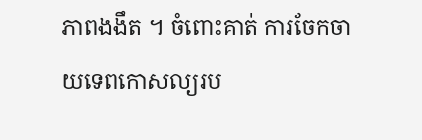ភាពងងឹត ។ ចំពោះគាត់ ការចែកចាយទេពកោសល្យរប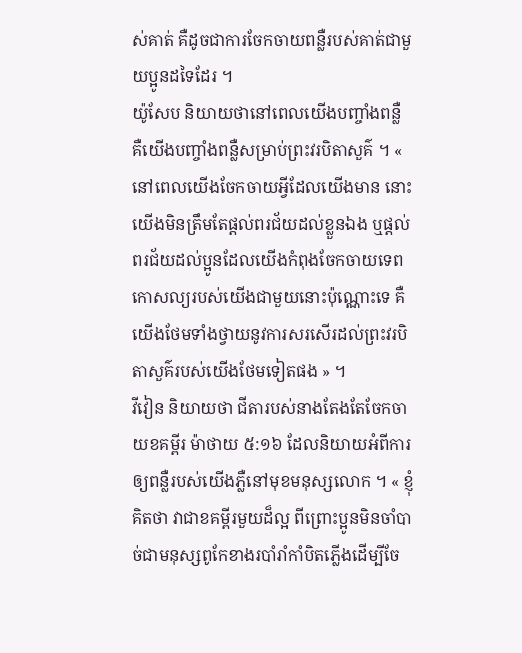ស់គាត់ គឺដូចជាការចែកចាយពន្លឺរបស់គាត់ជាមួយប្អូនដទៃដែរ ។
យ៉ូសែប និយាយថានៅពេលយើងបញ្ចាំងពន្លឺ គឺយើងបញ្ចាំងពន្លឺសម្រាប់ព្រះវរបិតាសួគ៌ ។ « នៅពេលយើងចែកចាយអ្វីដែលយើងមាន នោះយើងមិនត្រឹមតែផ្ដល់ពរជ័យដល់ខ្លួនឯង ឬផ្តល់ពរជ័យដល់ប្អូនដែលយើងកំពុងចែកចាយទេពកោសល្យរបស់យើងជាមួយនោះប៉ុណ្ណោះទេ គឺយើងថែមទាំងថ្វាយនូវការសរសើរដល់ព្រះវរបិតាសួគ៌របស់យើងថែមទៀតផង » ។
វីវៀន និយាយថា ជីតារបស់នាងតែងតែចែកចាយខគម្ពីរ ម៉ាថាយ ៥:១៦ ដែលនិយាយអំពីការឲ្យពន្លឺរបស់យើងភ្លឺនៅមុខមនុស្សលោក ។ « ខ្ញុំគិតថា វាជាខគម្ពីរមួយដ៏ល្អ ពីព្រោះប្អូនមិនចាំបាច់ជាមនុស្សពូកែខាងរបាំរាំកាំបិតភ្លើងដើម្បីចែ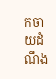កចាយដំណឹង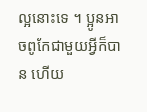ល្អនោះទេ ។ ប្អូនអាចពូកែជាមួយអ្វីក៏បាន ហើយ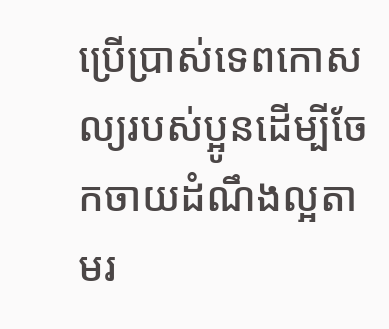ប្រើប្រាស់ទេពកោសល្យរបស់ប្អូនដើម្បីចែកចាយដំណឹងល្អតាមរ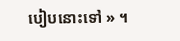បៀបនោះទៅ » ។